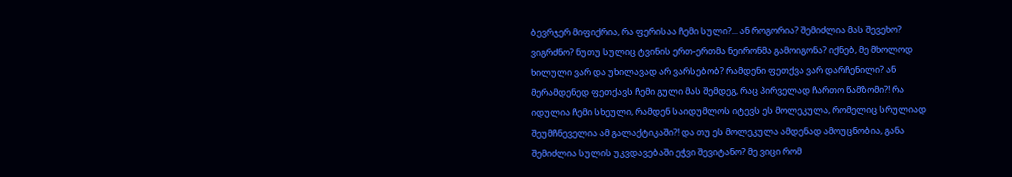ბევრჯერ მიფიქრია, რა ფერისაა ჩემი სული?... ან როგორია? შემიძლია მას შევეხო? ვიგრძნო? ნუთუ სულიც ტვინის ერთ-ერთმა ნეირონმა გამოიგონა? იქნებ, მე მხოლოდ ხილული ვარ და უხილავად არ ვარსებობ? რამდენი ფეთქვა ვარ დარჩენილი? ან მერამდენედ ფეთქავს ჩემი გული მას შემდეგ, რაც პირველად ჩართო წამზომი?! რა იდულია ჩემი სხეული, რამდენ საიდუმლოს იტევს ეს მოლეკულა, რომელიც სრულიად შეუმჩნეველია ამ გალაქტიკაში?! და თუ ეს მოლეკულა ამდენად ამოუცნობია, განა შემიძლია სულის უკვდავებაში ეჭვი შევიტანო? მე ვიცი რომ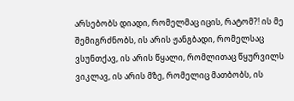არსებობს დიადი, რომელმაც იცის, რატომ?! ის მე შემიგრძნობს, ის არის ჟანგბადი, რომელსაც ვსუნთქავ, ის არის წყალი, რომლითაც წყურვილს ვიკლავ, ის არის მზე, რომელიც მათბობს, ის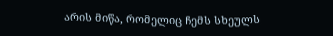არის მიწა, რომელიც ჩემს სხეულს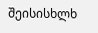შეისისხლხ